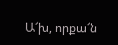Ա՜խ, որքա՜ն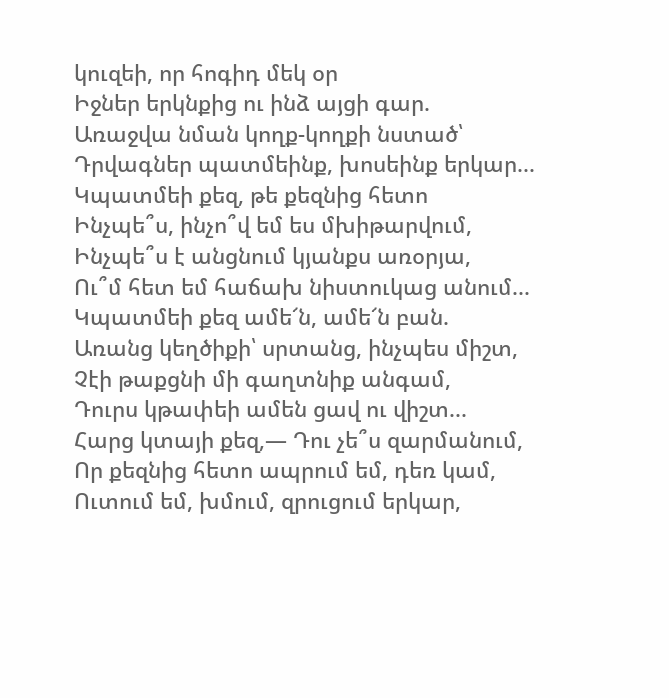կուզեի, որ հոգիդ մեկ օր
Իջներ երկնքից ու ինձ այցի գար.
Առաջվա նման կողք-կողքի նստած՝
Դրվագներ պատմեինք, խոսեինք երկար...
Կպատմեի քեզ, թե քեզնից հետո
Ինչպե՞ս, ինչո՞վ եմ ես մխիթարվում,
Ինչպե՞ս է անցնում կյանքս առօրյա,
Ու՞մ հետ եմ հաճախ նիստուկաց անում...
Կպատմեի քեզ ամե՜ն, ամե՜ն բան.
Առանց կեղծիքի՝ սրտանց, ինչպես միշտ,
Չէի թաքցնի մի գաղտնիք անգամ,
Դուրս կթափեի ամեն ցավ ու վիշտ...
Հարց կտայի քեզ,— Դու չե՞ս զարմանում,
Որ քեզնից հետո ապրում եմ, դեռ կամ,
Ուտում եմ, խմում, զրուցում երկար,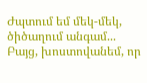Ժպտում եմ մեկ-մեկ, ծիծաղում անգամ...
Բայց, խոստովանեմ, որ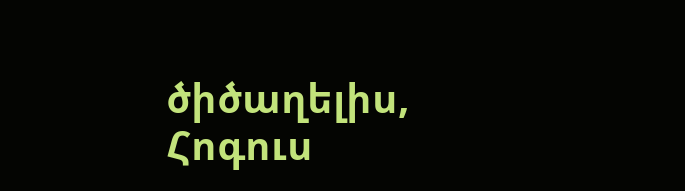ծիծաղելիս,
Հոգուս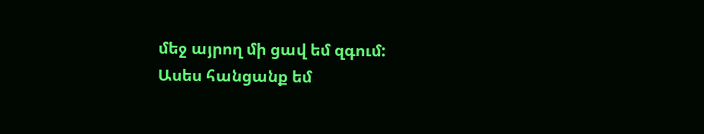մեջ այրող մի ցավ եմ զգում:
Ասես հանցանք եմ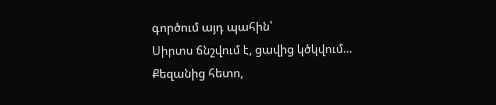գործում այդ պահին՝
Սիրտս ճնշվում է, ցավից կծկվում...
Քեզանից հետո,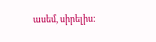ասեմ, սիրելիս: